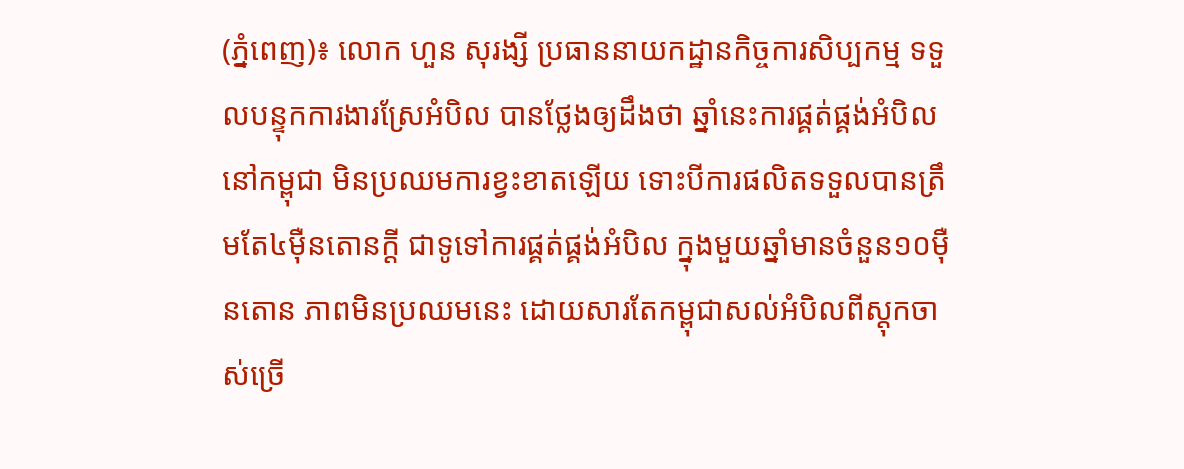(ភ្នំពេញ)៖ លោក ហួន សុរង្សី ប្រធាននាយកដ្ឋានកិច្ចការសិប្បកម្ម ទទួលបន្ទុកការងារស្រែអំបិល បានថ្លែងឲ្យដឹងថា ឆ្នាំនេះការផ្គត់ផ្គង់អំបិលនៅកម្ពុជា មិនប្រឈមការខ្វះខាតឡើយ ទោះបីការផលិតទទួលបានត្រឹមតែ៤ម៉ឺនតោនក្ដី ជាទូទៅការផ្គត់ផ្គង់អំបិល ក្នុងមួយឆ្នាំមានចំនួន១០ម៉ឺនតោន ភាពមិនប្រឈមនេះ ដោយសារតែកម្ពុជាសល់អំបិលពីស្ដុកចាស់ច្រើ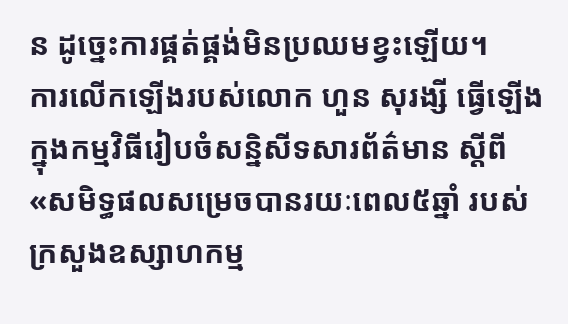ន ដូច្នេះការផ្គត់ផ្គង់មិនប្រឈមខ្វះឡើយ។
ការលើកឡើងរបស់លោក ហួន សុរង្សី ធ្វើឡើងក្នុងកម្មវិធីរៀបចំសន្និសីទសារព័ត៌មាន ស្តីពី «សមិទ្ធផលសម្រេចបានរយៈពេល៥ឆ្នាំ របស់ក្រសួងឧស្សាហកម្ម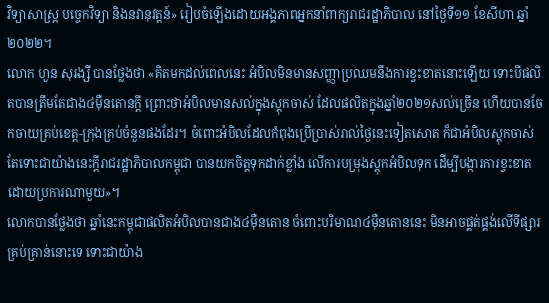វិទ្យាសាស្ដ្រ បច្ចេកវិទ្យា និងនវានុវត្តន៍» រៀបចំឡើងដោយអង្គភាពអ្នកនាំពាក្យរាជរដ្ឋាភិបាល នៅថ្ងៃទី១១ ខែសីហា ឆ្នាំ២០២២។
លោក ហួន សុរង្សី បានថ្លែងថា «គិតមកដល់ពេលនេះ អំបិលមិនមានសញ្ញាប្រឈមនឹងការខ្វះខាតនោះឡើយ ទោះបីផលិតបានត្រឹមតែជាង៤ម៉ឺនតោនក្ដី ព្រោះថាអំបិលមានសល់ក្នុងស្ដុកចាស់ ដែលផលិតក្នុងឆ្នាំ២០២១សល់ច្រើន ហើយបានចែកចាយគ្រប់ខេត្ត-ក្រុងគ្រប់ចំនួនផងដែរ។ ចំពោះអំបិលដែលកំពុងប្រើប្រាស់រាល់ថ្ងៃនេះទៀតសោត ក៏ជាអំបិលស្ដុកចាស់ តែទោះជាយ៉ាងនេះក្ដីរាជរដ្ឋាភិបាលកម្ពុជា បានយកចិត្តទុកដាក់ខ្លាំង លើការបម្រុងស្ដុកអំបិលទុក ដើម្បីបង្ការការខ្វះខាត ដោយប្រការណាមួយ»។
លោកបានថ្លែងថា ឆ្នាំនេះកម្ពុជាផលិតអំបិលបានជាង៤ម៉ឺនតោន ចំពោះបរិមាណ៤ម៉ឺនតោននេះ មិនអាចផ្គត់ផ្គង់លើទីផ្សារគ្រប់គ្រាន់នោះទេ ទោះជាយ៉ាង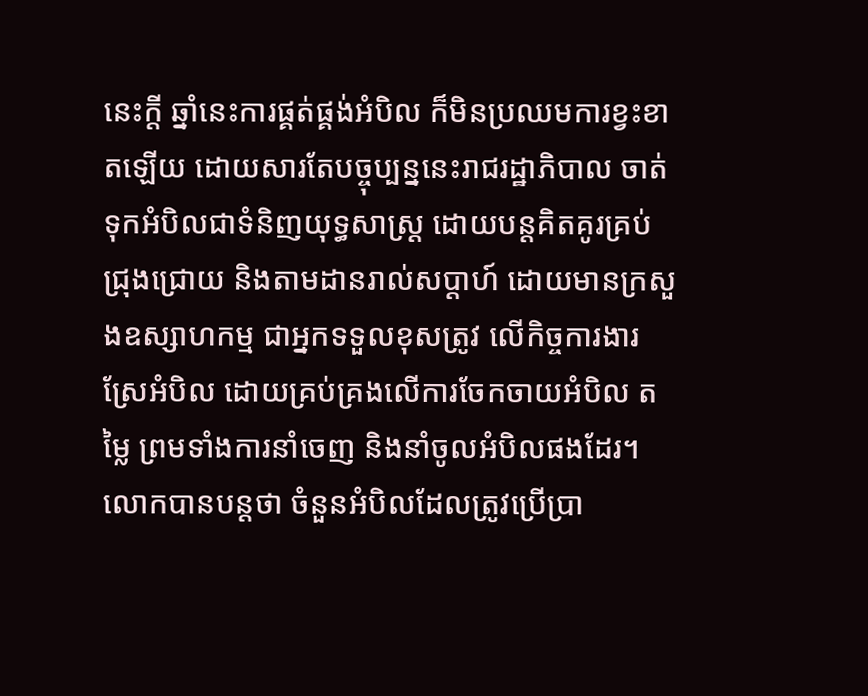នេះក្ដី ឆ្នាំនេះការផ្គត់ផ្គង់អំបិល ក៏មិនប្រឈមការខ្វះខាតឡើយ ដោយសារតែបច្ចុប្បន្ននេះរាជរដ្ឋាភិបាល ចាត់ទុកអំបិលជាទំនិញយុទ្ធសាស្រ្ដ ដោយបន្ដគិតគូរគ្រប់ជ្រុងជ្រោយ និងតាមដានរាល់សប្ដាហ៍ ដោយមានក្រសួងឧស្សាហកម្ម ជាអ្នកទទួលខុសត្រូវ លើកិច្ចការងារស្រែអំបិល ដោយគ្រប់គ្រងលើការចែកចាយអំបិល តម្លៃ ព្រមទាំងការនាំចេញ និងនាំចូលអំបិលផងដែរ។
លោកបានបន្ដថា ចំនួនអំបិលដែលត្រូវប្រើប្រា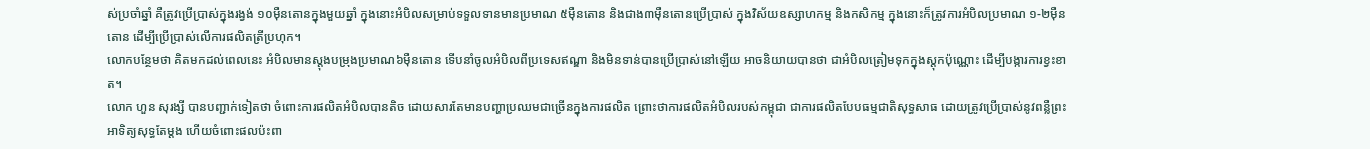ស់ប្រចាំឆ្នាំ គឺត្រូវប្រើប្រាស់ក្នុងរង្វង់ ១០ម៉ឺនតោនក្នុងមួយឆ្នាំ ក្នុងនោះអំបិលសម្រាប់ទទួលទានមានប្រមាណ ៥ម៉ឺនតោន និងជាង៣ម៉ឺនតោនប្រើប្រាស់ ក្នុងវិស័យឧស្សាហកម្ម និងកសិកម្ម ក្នុងនោះក៏ត្រូវការអំបិលប្រមាណ ១-២ម៉ឺនតោន ដើម្បីប្រើប្រាស់លើការផលិតត្រីប្រហុក។
លោកបន្ថែមថា គិតមកដល់ពេលនេះ អំបិលមានស្ដុងបម្រុងប្រមាណ៦ម៉ឺនតោន ទើបនាំចូលអំបិលពីប្រទេសឥណ្ឌា និងមិនទាន់បានប្រើប្រាស់នៅឡើយ អាចនិយាយបានថា ជាអំបិលត្រៀមទុកក្នុងស្ដុកប៉ុណ្ណោះ ដើម្បីបង្ការការខ្វះខាត។
លោក ហួន សុរង្សី បានបញ្ជាក់ទៀតថា ចំពោះការផលិតអំបិលបានតិច ដោយសារតែមានបញ្ហាប្រឈមជាច្រើនក្នុងការផលិត ព្រោះថាការផលិតអំបិលរបស់កម្ពុជា ជាការផលិតបែបធម្មជាតិសុទ្ធសាធ ដោយត្រូវប្រើប្រាស់នូវពន្លឺព្រះអាទិត្យសុទ្ធតែម្ដង ហើយចំពោះផលប៉ះពា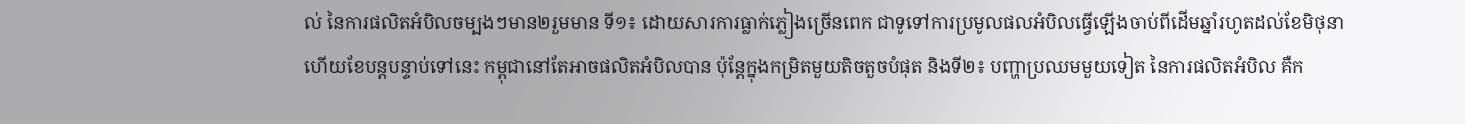ល់ នៃការផលិតអំបិលចម្បងៗមាន២រួមមាន ទី១៖ ដោយសារការធ្លាក់ភ្លៀងច្រើនពេក ជាទូទៅការប្រមូលផលអំបិលធ្វើឡើងចាប់ពីដើមឆ្នាំរហូតដល់ខែមិថុនា ហើយខែបន្ដបន្ទាប់ទៅនេះ កម្ពុជានៅតែអាចផលិតអំបិលបាន ប៉ុន្ដែក្នុងកម្រិតមួយតិចតួចបំផុត និងទី២៖ បញ្ហាប្រឈមមួយទៀត នៃការផលិតអំបិល គឺក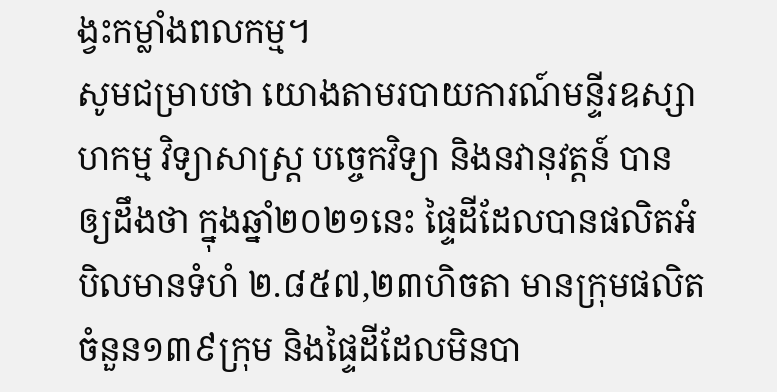ង្វះកម្លាំងពលកម្ម។
សូមជម្រាបថា យោងតាមរបាយការណ៍មន្ទីរឧស្សាហកម្ម វិទ្យាសាស្ត្រ បច្ចេកវិទ្យា និងនវានុវត្តន៍ បានឲ្យដឹងថា ក្នុងឆ្នាំ២០២១នេះ ផ្ទៃដីដែលបានផលិតអំបិលមានទំហំ ២.៨៥៧,២៣ហិចតា មានក្រុមផលិតចំនួន១៣៩ក្រុម និងផ្ទៃដីដែលមិនបា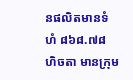នផលិតមានទំហំ ៨៦៨.៧៨ ហិចតា មានក្រុម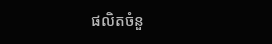ផលិតចំនួ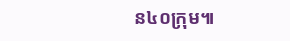ន៤០ក្រុម៕